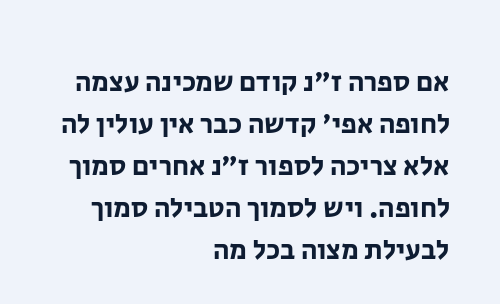אם ספרה ז"נ קודם שמכינה עצמה לחופה אפי' קדשה כבר אין עולין לה אלא צריכה לספור ז"נ אחרים סמוך לחופה. ויש לסמוך הטבילה סמוך לבעילת מצוה בכל מה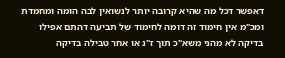דאפשר דכל מה שהיא קרובה יותר לנשואין לבה הומה ומחמדת ומכ"מ אין חימוד זה דומה לחימוד של תביעה דהתם אפילו בדיקה לא מהני משא"כ תוך ז"נ או אחר טבילה בדיקה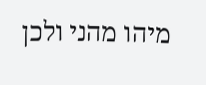מיהו מהני ולכן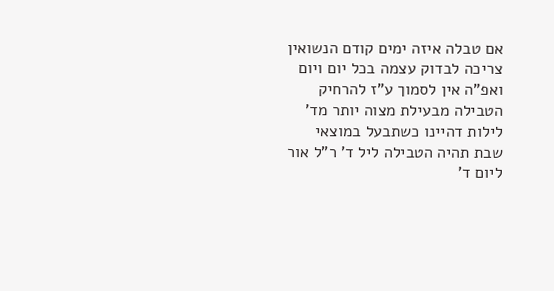אם טבלה איזה ימים קודם הנשואין צריכה לבדוק עצמה בכל יום ויום ואפ"ה אין לסמוך ע"ז להרחיק הטבילה מבעילת מצוה יותר מד' לילות דהיינו כשתבעל במוצאי שבת תהיה הטבילה ליל ד' ר"ל אור ליום ד'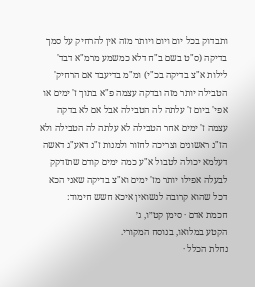ותבדוק בכל יום ויום ויותר מזה אין להרחיק על סמך בדיקה (ס"ט בשם ב"ח דלא כמשמע מרמ"א דבד' לילות א"צ בדיקה בכ"י) ומ"מ בדיעבד אם הרחיק' הטבילה יותר מזה ובדקה עצמה פ"א בתוך ז' ימים או אפי' ביום ז' עלתה לה הטבילה אבל אם לא בדקה עצמה ז' ימים אחר הטבילה לא עלתה לה הטבילה ולא הז"נ ראשונים וצריכה לחזור ולמנות ז"נ דאע"ג דאשה דעלמא יכולה לטבול א"ע כמה ימים קודם שתזדקק לבעלה אפילו יותר מז' ימים וא"צ בדיקה שאני הכא דכל שהוא קרובה לנשואין איכא חשש חימוד:
חכמת אדם · סימן קט״ו, ג׳
הקטע במלואו, בנוסח המקורי.
נחלת הכלל ·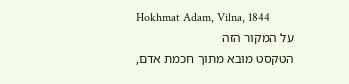Hokhmat Adam, Vilna, 1844
על המקור הזה
הטקסט מובא מתוך חכמת אדם,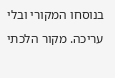בנוסחו המקורי ובלי עריכה. מקור הלכתי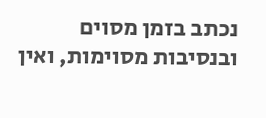נכתב בזמן מסוים ובנסיבות מסוימות, ואין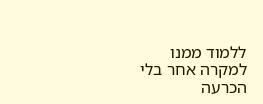ללמוד ממנו למקרה אחר בלי הכרעה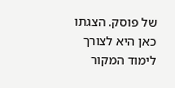של פוסק. הצגתו כאן היא לצורך לימוד המקור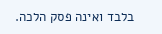בלבד ואינה פסק הלכה.